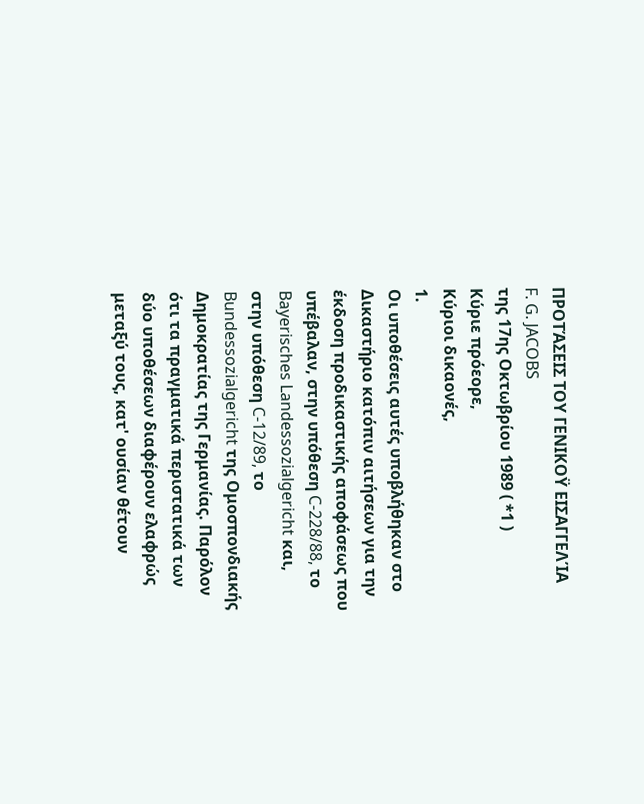ΠΡΟΤΆΣΕΙΣ ΤΟΥ ΓΕΝΙΚΟΫ ΕΙΣΑΓΓΕΛΊΑ
F. G. JACOBS
της 17ης Οκτωβρίου 1989 ( *1 )
Κύριε πρόεορε,
Κύριοι δικαονές,
1.
Οι υποθέσεις αυτές υποβλήθηκαν στο Δικαστήριο κατόπιν αιτήσεων για την έκδοση προδικαστικής αποφάσεως που υπέβαλαν, στην υπόθεση C-228/88, το Bayerisches Landessozialgericht και, στην υπόθεση C-12/89, το Bundessozialgericht της Ομοσπονδιακής Δημοκρατίας της Γερμανίας. Παρόλον ότι τα πραγματικά περιστατικά των δύο υποθέσεων διαφέρουν ελαφρώς μεταξύ τους, κατ' ουσίαν θέτουν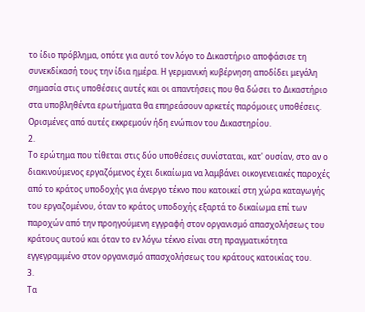το ίδιο πρόβλημα, οπότε για αυτό τον λόγο το Δικαστήριο αποφάσισε τη συνεκδίκασή τους την ίδια ημέρα. Η γερμανική κυβέρνηση αποδίδει μεγάλη σημασία στις υποθέσεις αυτές και οι απαντήσεις που θα δώσει το Δικαστήριο στα υποβληθέντα ερωτήματα θα επηρεάσουν αρκετές παρόμοιες υποθέσεις. Ορισμένες από αυτές εκκρεμούν ήδη ενώπιον του Δικαστηρίου.
2.
Το ερώτημα που τίθεται στις δύο υποθέσεις συνίσταται, κατ' ουσίαν, στο αν ο διακινούμενος εργαζόμενος έχει δικαίωμα να λαμβάνει οικογενειακές παροχές από το κράτος υποδοχής για άνεργο τέκνο που κατοικεί στη χώρα καταγωγής του εργαζομένου, όταν το κράτος υποδοχής εξαρτά το δικαίωμα επί των παροχών από την προηγούμενη εγγραφή στον οργανισμό απασχολήσεως του κράτους αυτού και όταν το εν λόγω τέκνο είναι στη πραγματικότητα εγγεγραμμένο στον οργανισμό απασχολήσεως του κράτους κατοικίας του.
3.
Τα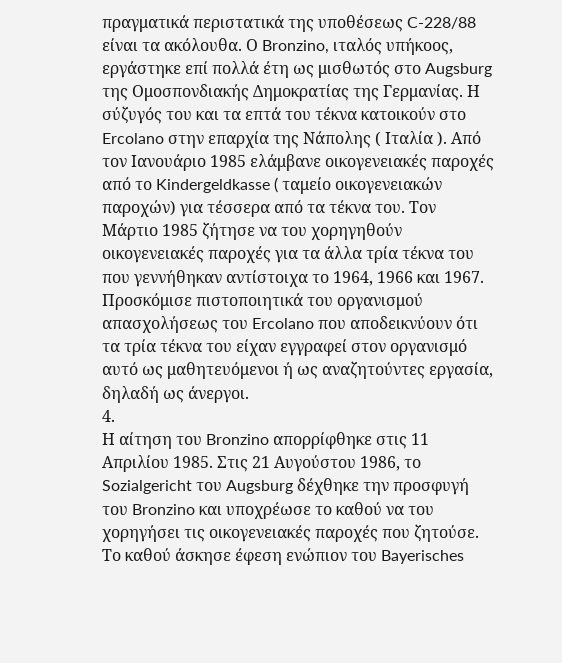πραγματικά περιστατικά της υποθέσεως C-228/88 είναι τα ακόλουθα. Ο Bronzino, ιταλός υπήκοος, εργάστηκε επί πολλά έτη ως μισθωτός στο Augsburg της Ομοσπονδιακής Δημοκρατίας της Γερμανίας. Η σύζυγός του και τα επτά του τέκνα κατοικούν στο Ercolano στην επαρχία της Νάπολης ( Ιταλία ). Από τον Ιανουάριο 1985 ελάμβανε οικογενειακές παροχές από το Kindergeldkasse ( ταμείο οικογενειακών παροχών) για τέσσερα από τα τέκνα του. Τον Μάρτιο 1985 ζήτησε να του χορηγηθούν οικογενειακές παροχές για τα άλλα τρία τέκνα του που γεννήθηκαν αντίστοιχα το 1964, 1966 και 1967. Προσκόμισε πιστοποιητικά του οργανισμού απασχολήσεως του Ercolano που αποδεικνύουν ότι τα τρία τέκνα του είχαν εγγραφεί στον οργανισμό αυτό ως μαθητευόμενοι ή ως αναζητούντες εργασία, δηλαδή ως άνεργοι.
4.
Η αίτηση του Bronzino απορρίφθηκε στις 11 Απριλίου 1985. Στις 21 Αυγούστου 1986, το Sozialgericht του Augsburg δέχθηκε την προσφυγή του Bronzino και υποχρέωσε το καθού να του χορηγήσει τις οικογενειακές παροχές που ζητούσε. Το καθού άσκησε έφεση ενώπιον του Bayerisches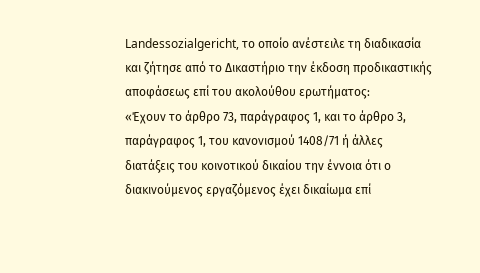Landessozialgericht, το οποίο ανέστειλε τη διαδικασία και ζήτησε από το Δικαστήριο την έκδοση προδικαστικής αποφάσεως επί του ακολούθου ερωτήματος:
«Έχουν το άρθρο 73, παράγραφος 1, και το άρθρο 3, παράγραφος 1, του κανονισμού 1408/71 ή άλλες διατάξεις του κοινοτικού δικαίου την έννοια ότι ο διακινούμενος εργαζόμενος έχει δικαίωμα επί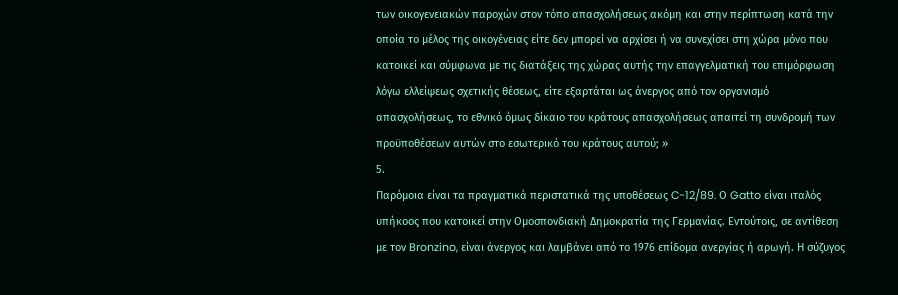των οικογενειακών παροχών στον τόπο απασχολήσεως ακόμη και στην περίπτωση κατά την οποία το μέλος της οικογένειας είτε δεν μπορεί να αρχίσει ή να συνεχίσει στη χώρα μόνο που κατοικεί και σύμφωνα με τις διατάξεις της χώρας αυτής την επαγγελματική του επιμόρφωση λόγω ελλείψεως σχετικής θέσεως, είτε εξαρτάται ως άνεργος από τον οργανισμό απασχολήσεως, το εθνικό όμως δίκαιο του κράτους απασχολήσεως απαιτεί τη συνδρομή των προϋποθέσεων αυτών στο εσωτερικό του κράτους αυτού; »
5.
Παρόμοια είναι τα πραγματικά περιστατικά της υποθέσεως C-12/89. Ο Gatto είναι ιταλός υπήκοος που κατοικεί στην Ομοσπονδιακή Δημοκρατία της Γερμανίας. Εντούτοις, σε αντίθεση με τον Bronzino, είναι άνεργος και λαμβάνει από το 1976 επίδομα ανεργίας ή αρωγή. Η σύζυγος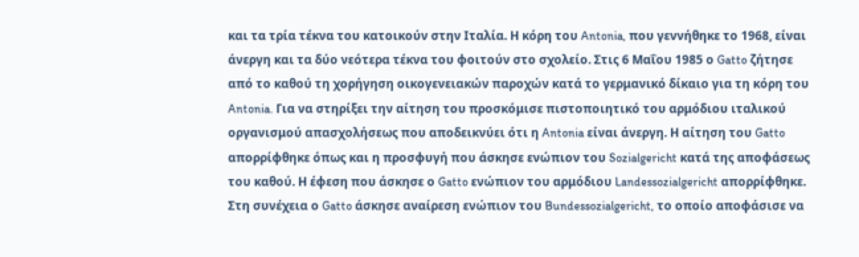και τα τρία τέκνα του κατοικούν στην Ιταλία. Η κόρη του Antonia, που γεννήθηκε το 1968, είναι άνεργη και τα δύο νεότερα τέκνα του φοιτούν στο σχολείο. Στις 6 Μαΐου 1985 ο Gatto ζήτησε από το καθού τη χορήγηση οικογενειακών παροχών κατά το γερμανικό δίκαιο για τη κόρη του Antonia. Για να στηρίξει την αίτηση του προσκόμισε πιστοποιητικό του αρμόδιου ιταλικού οργανισμού απασχολήσεως που αποδεικνύει ότι η Antonia είναι άνεργη. Η αίτηση του Gatto απορρίφθηκε όπως και η προσφυγή που άσκησε ενώπιον του Sozialgericht κατά της αποφάσεως του καθού. Η έφεση που άσκησε ο Gatto ενώπιον του αρμόδιου Landessozialgericht απορρίφθηκε. Στη συνέχεια ο Gatto άσκησε αναίρεση ενώπιον του Bundessozialgericht, το οποίο αποφάσισε να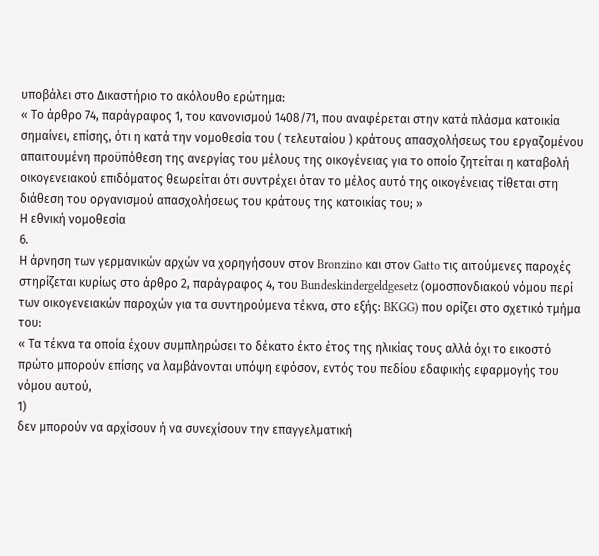υποβάλει στο Δικαστήριο το ακόλουθο ερώτημα:
« Το άρθρο 74, παράγραφος 1, του κανονισμού 1408/71, που αναφέρεται στην κατά πλάσμα κατοικία σημαίνει, επίσης, ότι η κατά την νομοθεσία του ( τελευταίου ) κράτους απασχολήσεως του εργαζομένου απαιτουμένη προϋπόθεση της ανεργίας του μέλους της οικογένειας για το οποίο ζητείται η καταβολή οικογενειακού επιδόματος θεωρείται ότι συντρέχει όταν το μέλος αυτό της οικογένειας τίθεται στη διάθεση του οργανισμού απασχολήσεως του κράτους της κατοικίας του; »
Η εθνική νομοθεσία
6.
Η άρνηση των γερμανικών αρχών να χορηγήσουν στον Bronzino και στον Gatto τις αιτούμενες παροχές στηρίζεται κυρίως στο άρθρο 2, παράγραφος 4, του Bundeskindergeldgesetz (ομοσπονδιακού νόμου περί των οικογενειακών παροχών για τα συντηρούμενα τέκνα, στο εξής: BKGG) που ορίζει στο σχετικό τμήμα του:
« Τα τέκνα τα οποία έχουν συμπληρώσει το δέκατο έκτο έτος της ηλικίας τους αλλά όχι το εικοστό πρώτο μπορούν επίσης να λαμβάνονται υπόψη εφόσον, εντός του πεδίου εδαφικής εφαρμογής του νόμου αυτού,
1)
δεν μπορούν να αρχίσουν ή να συνεχίσουν την επαγγελματική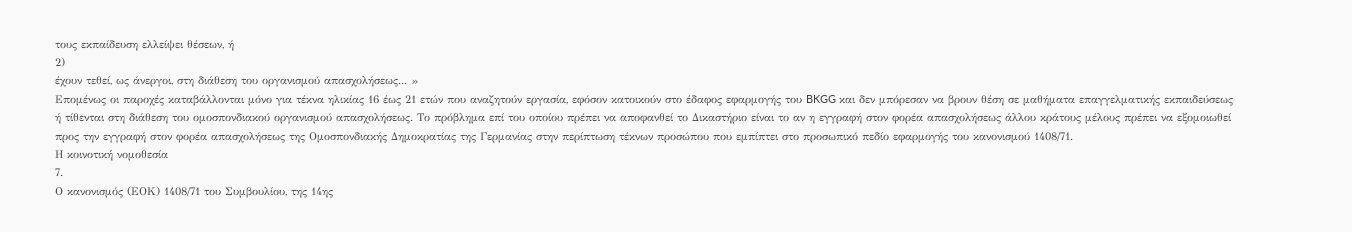τους εκπαίδευση ελλείψει θέσεων, ή
2)
έχουν τεθεί, ως άνεργοι, στη διάθεση του οργανισμού απασχολήσεως... »
Επομένως οι παροχές καταβάλλονται μόνο για τέκνα ηλικίας 16 έως 21 ετών που αναζητούν εργασία, εφόσον κατοικούν στο έδαφος εφαρμογής του BKGG και δεν μπόρεσαν να βρουν θέση σε μαθήματα επαγγελματικής εκπαιδεύσεως ή τίθενται στη διάθεση του ομοσπονδιακού οργανισμού απασχολήσεως. Το πρόβλημα επί του οποίου πρέπει να αποφανθεί το Δικαστήριο είναι το αν η εγγραφή στον φορέα απασχολήσεως άλλου κράτους μέλους πρέπει να εξομοιωθεί προς την εγγραφή στον φορέα απασχολήσεως της Ομοσπονδιακής Δημοκρατίας της Γερμανίας στην περίπτωση τέκνων προσώπου που εμπίπτει στο προσωπικό πεδίο εφαρμογής του κανονισμού 1408/71.
Η κοινοτική νομοθεσία
7.
Ο κανονισμός (ΕΟΚ) 1408/71 του Συμβουλίου, της 14ης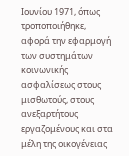Ιουνίου 1971, όπως τροποποιήθηκε, αφορά την εφαρμογή των συστημάτων κοινωνικής ασφαλίσεως στους μισθωτούς, στους ανεξαρτήτους εργαζομένους και στα μέλη της οικογένειας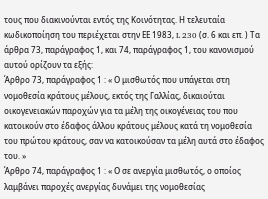τους που διακινούνται εντός της Κοινότητας. Η τελευταία κωδικοποίηση του περιέχεται στην ΕΕ 1983, L 230 (σ. 6 και επ. ) Τα άρθρα 73, παράγραφος 1, και 74, παράγραφος 1, του κανονισμού αυτού ορίζουν τα εξής:
Άρθρο 73, παράγραφος 1 : « Ο μισθωτός που υπάγεται στη νομοθεσία κράτους μέλους, εκτός της Γαλλίας, δικαιούται οικογενειακών παροχών για τα μέλη της οικογένειας του που κατοικούν στο έδαφος άλλου κράτους μέλους κατά τη νομοθεσία του πρώτου κράτους, σαν να κατοικούσαν τα μέλη αυτά στο έδαφος του. »
Άρθρο 74, παράγραφος 1 : « Ο σε ανεργία μισθωτός, ο οποίος λαμβάνει παροχές ανεργίας δυνάμει της νομοθεσίας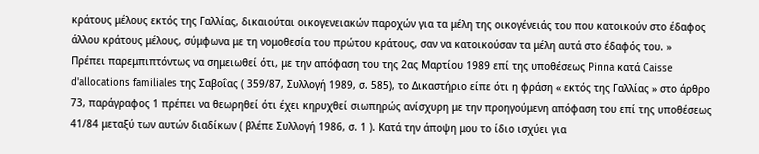κράτους μέλους εκτός της Γαλλίας, δικαιούται οικογενειακών παροχών για τα μέλη της οικογένειάς του που κατοικούν στο έδαφος άλλου κράτους μέλους, σύμφωνα με τη νομοθεσία του πρώτου κράτους, σαν να κατοικούσαν τα μέλη αυτά στο έδαφός του. »
Πρέπει παρεμπιπτόντως να σημειωθεί ότι, με την απόφαση του της 2ας Μαρτίου 1989 επί της υποθέσεως Pinna κατά Caisse d'allocations familiales της Σαβοΐας ( 359/87, Συλλογή 1989, σ. 585), το Δικαστήριο είπε ότι η φράση « εκτός της Γαλλίας » στο άρθρο 73, παράγραφος 1 πρέπει να θεωρηθεί ότι έχει κηρυχθεί σιωπηρώς ανίσχυρη με την προηγούμενη απόφαση του επί της υποθέσεως 41/84 μεταξύ των αυτών διαδίκων ( βλέπε Συλλογή 1986, σ. 1 ). Κατά την άποψη μου το ίδιο ισχύει για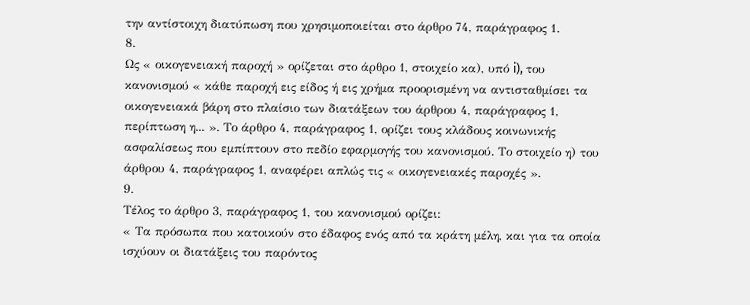την αντίστοιχη διατύπωση που χρησιμοποιείται στο άρθρο 74, παράγραφος 1.
8.
Ως « οικογενειακή παροχή » ορίζεται στο άρθρο 1, στοιχείο κα), υπό i), του κανονισμού « κάθε παροχή εις είδος ή εις χρήμα προορισμένη να αντισταθμίσει τα οικογενειακά βάρη στο πλαίσιο των διατάξεων του άρθρου 4, παράγραφος 1, περίπτωση η... ». Το άρθρο 4, παράγραφος 1, ορίζει τους κλάδους κοινωνικής ασφαλίσεως που εμπίπτουν στο πεδίο εφαρμογής του κανονισμού. Το στοιχείο η) του άρθρου 4, παράγραφος 1, αναφέρει απλώς τις « οικογενειακές παροχές ».
9.
Τέλος το άρθρο 3, παράγραφος 1, του κανονισμού ορίζει:
« Τα πρόσωπα που κατοικούν στο έδαφος ενός από τα κράτη μέλη, και για τα οποία ισχύουν οι διατάξεις του παρόντος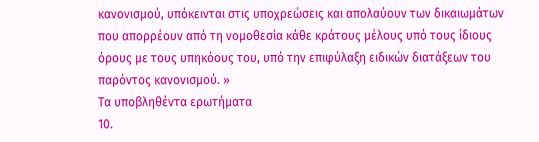κανονισμού, υπόκεινται στις υποχρεώσεις και απολαύουν των δικαιωμάτων που απορρέουν από τη νομοθεσία κάθε κράτους μέλους υπό τους ίδιους όρους με τους υπηκόους του, υπό την επιφύλαξη ειδικών διατάξεων του παρόντος κανονισμού. »
Τα υποβληθέντα ερωτήματα
10.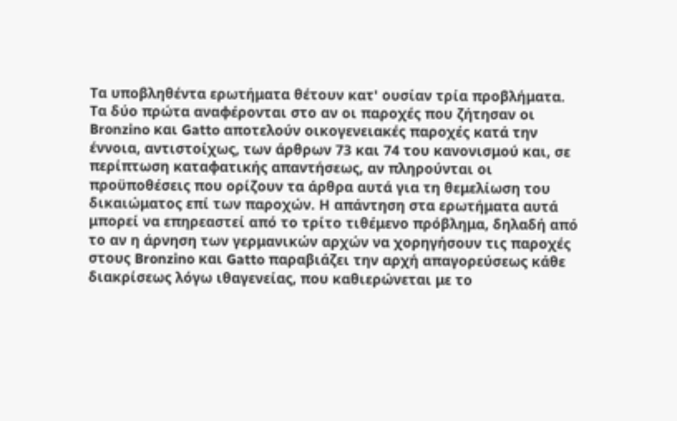Τα υποβληθέντα ερωτήματα θέτουν κατ' ουσίαν τρία προβλήματα. Τα δύο πρώτα αναφέρονται στο αν οι παροχές που ζήτησαν οι Bronzino και Gatto αποτελούν οικογενειακές παροχές κατά την έννοια, αντιστοίχως, των άρθρων 73 και 74 του κανονισμού και, σε περίπτωση καταφατικής απαντήσεως, αν πληρούνται οι προϋποθέσεις που ορίζουν τα άρθρα αυτά για τη θεμελίωση του δικαιώματος επί των παροχών. Η απάντηση στα ερωτήματα αυτά μπορεί να επηρεαστεί από το τρίτο τιθέμενο πρόβλημα, δηλαδή από το αν η άρνηση των γερμανικών αρχών να χορηγήσουν τις παροχές στους Bronzino και Gatto παραβιάζει την αρχή απαγορεύσεως κάθε διακρίσεως λόγω ιθαγενείας, που καθιερώνεται με το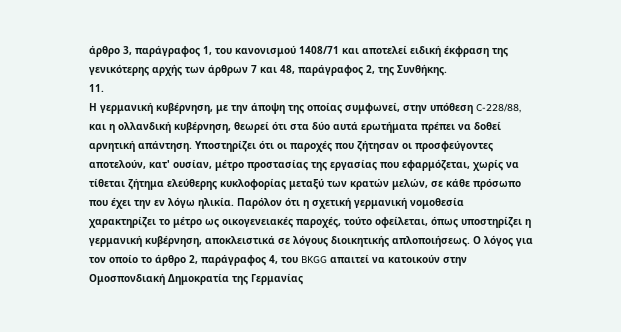άρθρο 3, παράγραφος 1, του κανονισμού 1408/71 και αποτελεί ειδική έκφραση της γενικότερης αρχής των άρθρων 7 και 48, παράγραφος 2, της Συνθήκης.
11.
Η γερμανική κυβέρνηση, με την άποψη της οποίας συμφωνεί, στην υπόθεση C-228/88, και η ολλανδική κυβέρνηση, θεωρεί ότι στα δύο αυτά ερωτήματα πρέπει να δοθεί αρνητική απάντηση. Υποστηρίζει ότι οι παροχές που ζήτησαν οι προσφεύγοντες αποτελούν, κατ' ουσίαν, μέτρο προστασίας της εργασίας που εφαρμόζεται, χωρίς να τίθεται ζήτημα ελεύθερης κυκλοφορίας μεταξύ των κρατών μελών, σε κάθε πρόσωπο που έχει την εν λόγω ηλικία. Παρόλον ότι η σχετική γερμανική νομοθεσία χαρακτηρίζει το μέτρο ως οικογενειακές παροχές, τούτο οφείλεται, όπως υποστηρίζει η γερμανική κυβέρνηση, αποκλειστικά σε λόγους διοικητικής απλοποιήσεως. Ο λόγος για τον οποίο το άρθρο 2, παράγραφος 4, του BKGG απαιτεί να κατοικούν στην Ομοσπονδιακή Δημοκρατία της Γερμανίας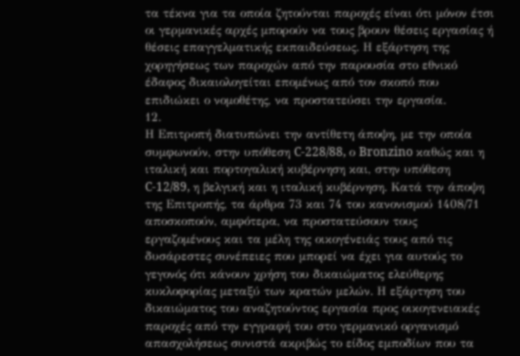τα τέκνα για τα οποία ζητούνται παροχές είναι ότι μόνον έτσι οι γερμανικές αρχές μπορούν να τους βρουν θέσεις εργασίας ή θέσεις επαγγελματικής εκπαιδεύσεως. Η εξάρτηση της χορηγήσεως των παροχών από την παρουσία στο εθνικό έδαφος δικαιολογείται επομένως από τον σκοπό που επιδιώκει ο νομοθέτης, να προστατεύσει την εργασία.
12.
Η Επιτροπή διατυπώνει την αντίθετη άποψη, με την οποία συμφωνούν, στην υπόθεση C-228/88, ο Bronzino καθώς και η ιταλική και πορτογαλική κυβέρνηση και, στην υπόθεση C-12/89, η βελγική και η ιταλική κυβέρνηση. Κατά την άποψη της Επιτροπής, τα άρθρα 73 και 74 του κανονισμού 1408/71 αποσκοπούν, αμφότερα, να προστατεύσουν τους εργαζομένους και τα μέλη της οικογένειάς τους από τις δυσάρεστες συνέπειες που μπορεί να έχει για αυτούς το γεγονός ότι κάνουν χρήση του δικαιώματος ελεύθερης κυκλοφορίας μεταξύ των κρατών μελών. Η εξάρτηση του δικαιώματος του αναζητούντος εργασία προς οικογενειακές παροχές από την εγγραφή του στο γερμανικό οργανισμό απασχολήσεως συνιστά ακριβώς το είδος εμποδίων που τα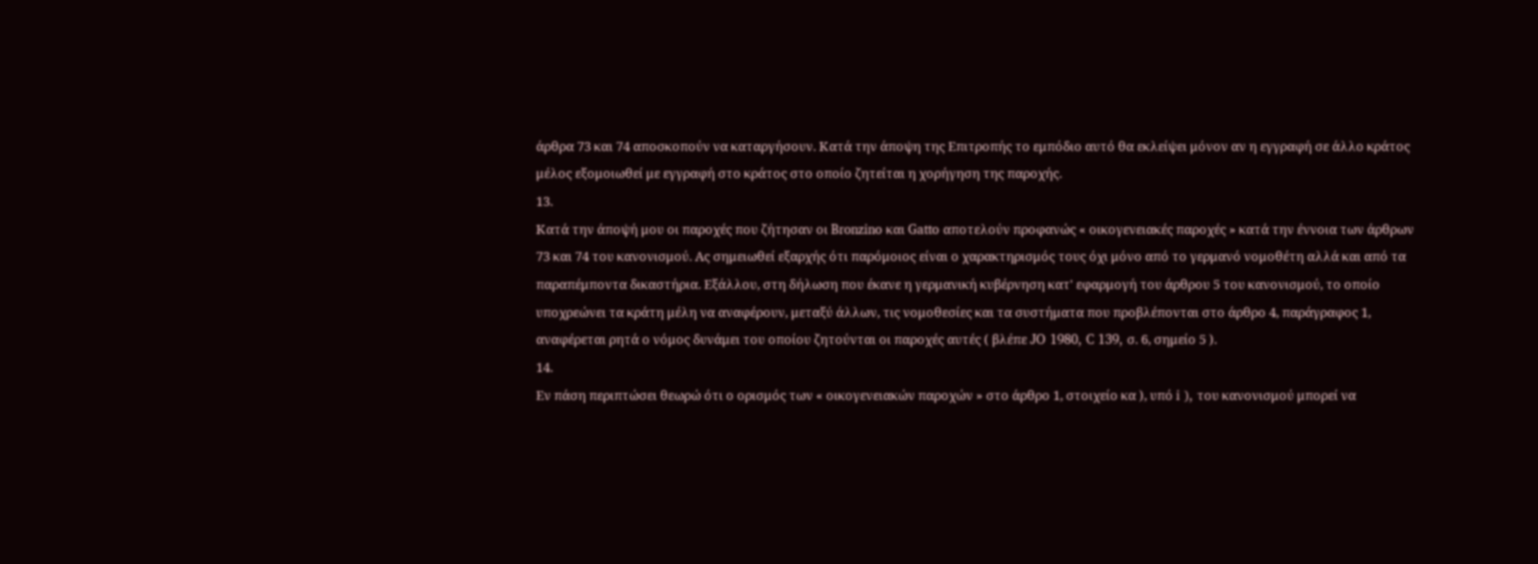άρθρα 73 και 74 αποσκοπούν να καταργήσουν. Κατά την άποψη της Επιτροπής το εμπόδιο αυτό θα εκλείψει μόνον αν η εγγραφή σε άλλο κράτος μέλος εξομοιωθεί με εγγραφή στο κράτος στο οποίο ζητείται η χορήγηση της παροχής.
13.
Κατά την άποψή μου οι παροχές που ζήτησαν οι Bronzino και Gatto αποτελούν προφανώς « οικογενειακές παροχές » κατά την έννοια των άρθρων 73 και 74 του κανονισμού. Ας σημειωθεί εξαρχής ότι παρόμοιος είναι ο χαρακτηρισμός τους όχι μόνο από το γερμανό νομοθέτη αλλά και από τα παραπέμποντα δικαστήρια. Εξάλλου, στη δήλωση που έκανε η γερμανική κυβέρνηση κατ' εφαρμογή του άρθρου 5 του κανονισμού, το οποίο υποχρεώνει τα κράτη μέλη να αναφέρουν, μεταξύ άλλων, τις νομοθεσίες και τα συστήματα που προβλέπονται στο άρθρο 4, παράγραφος 1, αναφέρεται ρητά ο νόμος δυνάμει του οποίου ζητούνται οι παροχές αυτές ( βλέπε JO 1980, C 139, σ. 6, σημείο 5 ).
14.
Εν πάση περιπτώσει θεωρώ ότι ο ορισμός των « οικογενειακών παροχών » στο άρθρο 1, στοιχείο κα ), υπό i ), του κανονισμού μπορεί να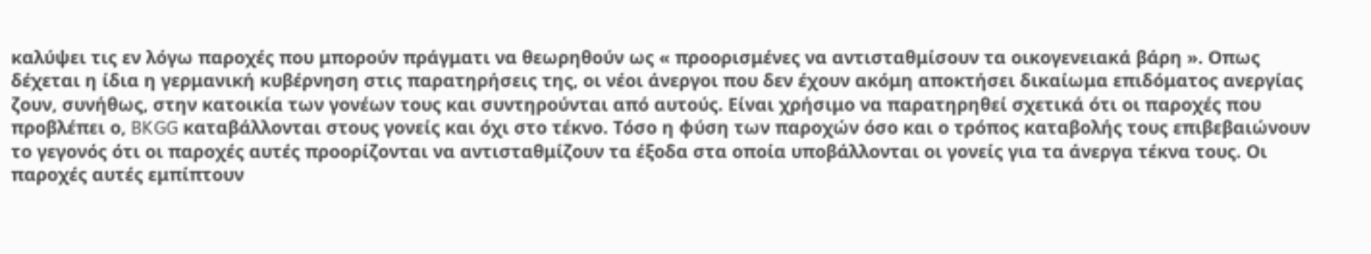καλύψει τις εν λόγω παροχές που μπορούν πράγματι να θεωρηθούν ως « προορισμένες να αντισταθμίσουν τα οικογενειακά βάρη ». Οπως δέχεται η ίδια η γερμανική κυβέρνηση στις παρατηρήσεις της, οι νέοι άνεργοι που δεν έχουν ακόμη αποκτήσει δικαίωμα επιδόματος ανεργίας ζουν, συνήθως, στην κατοικία των γονέων τους και συντηρούνται από αυτούς. Είναι χρήσιμο να παρατηρηθεί σχετικά ότι οι παροχές που προβλέπει ο, BKGG καταβάλλονται στους γονείς και όχι στο τέκνο. Τόσο η φύση των παροχών όσο και ο τρόπος καταβολής τους επιβεβαιώνουν το γεγονός ότι οι παροχές αυτές προορίζονται να αντισταθμίζουν τα έξοδα στα οποία υποβάλλονται οι γονείς για τα άνεργα τέκνα τους. Οι παροχές αυτές εμπίπτουν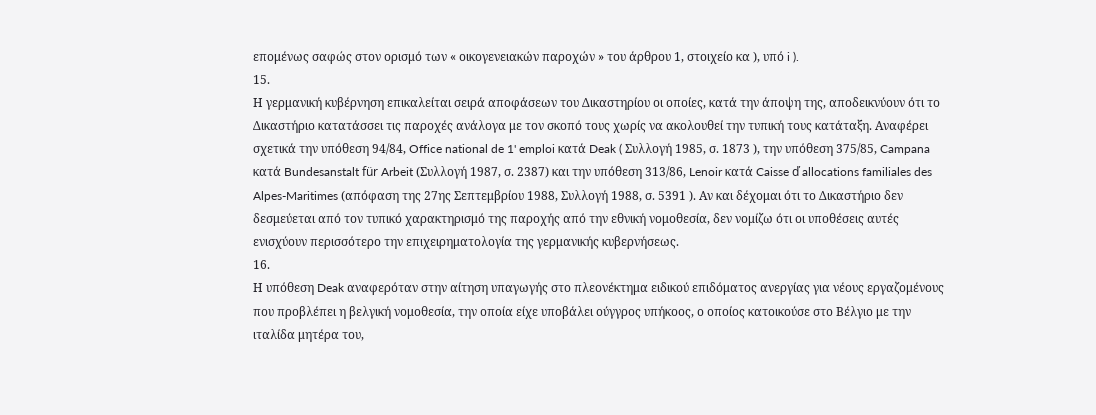επομένως σαφώς στον ορισμό των « οικογενειακών παροχών » του άρθρου 1, στοιχείο κα ), υπό i ).
15.
Η γερμανική κυβέρνηση επικαλείται σειρά αποφάσεων του Δικαστηρίου οι οποίες, κατά την άποψη της, αποδεικνύουν ότι το Δικαστήριο κατατάσσει τις παροχές ανάλογα με τον σκοπό τους χωρίς να ακολουθεί την τυπική τους κατάταξη. Αναφέρει σχετικά την υπόθεση 94/84, Office national de 1' emploi κατά Deak ( Συλλογή 1985, σ. 1873 ), την υπόθεση 375/85, Campana κατά Bundesanstalt für Arbeit (Συλλογή 1987, σ. 2387) και την υπόθεση 313/86, Lenoir κατά Caisse ď allocations familiales des Alpes-Maritimes (απόφαση της 27ης Σεπτεμβρίου 1988, Συλλογή 1988, σ. 5391 ). Αν και δέχομαι ότι το Δικαστήριο δεν δεσμεύεται από τον τυπικό χαρακτηρισμό της παροχής από την εθνική νομοθεσία, δεν νομίζω ότι οι υποθέσεις αυτές ενισχύουν περισσότερο την επιχειρηματολογία της γερμανικής κυβερνήσεως.
16.
Η υπόθεση Deak αναφερόταν στην αίτηση υπαγωγής στο πλεονέκτημα ειδικού επιδόματος ανεργίας για νέους εργαζομένους που προβλέπει η βελγική νομοθεσία, την οποία είχε υποβάλει ούγγρος υπήκοος, ο οποίος κατοικούσε στο Βέλγιο με την ιταλίδα μητέρα του,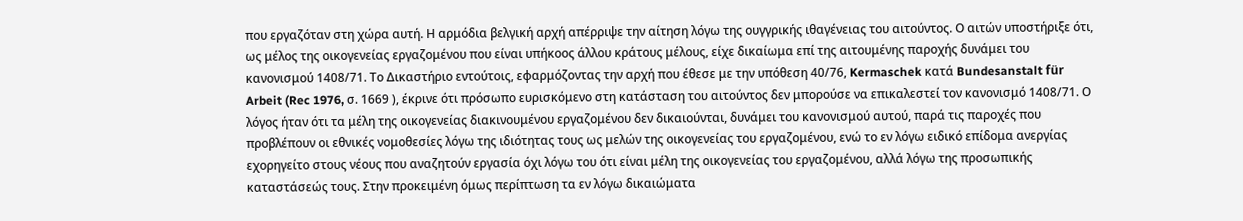που εργαζόταν στη χώρα αυτή. Η αρμόδια βελγική αρχή απέρριψε την αίτηση λόγω της ουγγρικής ιθαγένειας του αιτούντος. Ο αιτών υποστήριξε ότι, ως μέλος της οικογενείας εργαζομένου που είναι υπήκοος άλλου κράτους μέλους, είχε δικαίωμα επί της αιτουμένης παροχής δυνάμει του κανονισμού 1408/71. Το Δικαστήριο εντούτοις, εφαρμόζοντας την αρχή που έθεσε με την υπόθεση 40/76, Kermaschek κατά Bundesanstalt für Arbeit (Rec 1976, σ. 1669 ), έκρινε ότι πρόσωπο ευρισκόμενο στη κατάσταση του αιτούντος δεν μπορούσε να επικαλεστεί τον κανονισμό 1408/71. Ο λόγος ήταν ότι τα μέλη της οικογενείας διακινουμένου εργαζομένου δεν δικαιούνται, δυνάμει του κανονισμού αυτού, παρά τις παροχές που προβλέπουν οι εθνικές νομοθεσίες λόγω της ιδιότητας τους ως μελών της οικογενείας του εργαζομένου, ενώ το εν λόγω ειδικό επίδομα ανεργίας εχορηγείτο στους νέους που αναζητούν εργασία όχι λόγω του ότι είναι μέλη της οικογενείας του εργαζομένου, αλλά λόγω της προσωπικής καταστάσεώς τους. Στην προκειμένη όμως περίπτωση τα εν λόγω δικαιώματα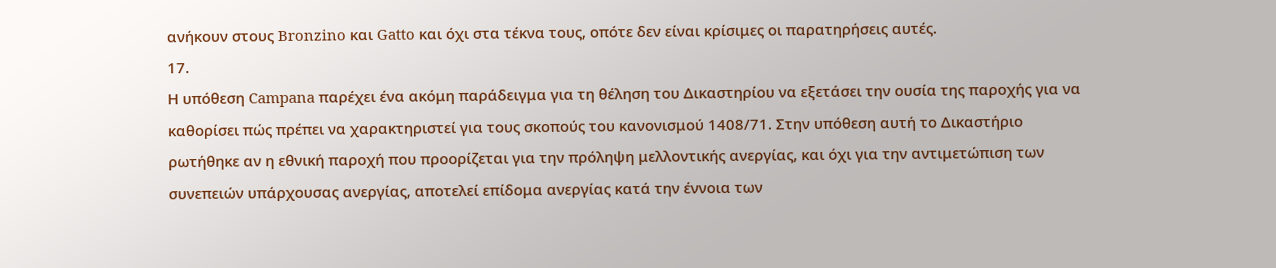ανήκουν στους Bronzino και Gatto και όχι στα τέκνα τους, οπότε δεν είναι κρίσιμες οι παρατηρήσεις αυτές.
17.
Η υπόθεση Campana παρέχει ένα ακόμη παράδειγμα για τη θέληση του Δικαστηρίου να εξετάσει την ουσία της παροχής για να καθορίσει πώς πρέπει να χαρακτηριστεί για τους σκοπούς του κανονισμού 1408/71. Στην υπόθεση αυτή το Δικαστήριο ρωτήθηκε αν η εθνική παροχή που προορίζεται για την πρόληψη μελλοντικής ανεργίας, και όχι για την αντιμετώπιση των συνεπειών υπάρχουσας ανεργίας, αποτελεί επίδομα ανεργίας κατά την έννοια των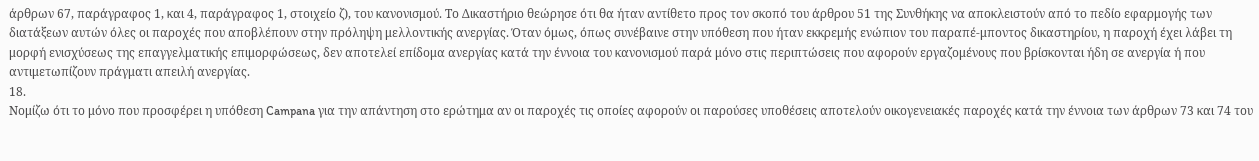άρθρων 67, παράγραφος 1, και 4, παράγραφος 1, στοιχείο ζ), του κανονισμού. Το Δικαστήριο θεώρησε ότι θα ήταν αντίθετο προς τον σκοπό του άρθρου 51 της Συνθήκης να αποκλειστούν από το πεδίο εφαρμογής των διατάξεων αυτών όλες οι παροχές που αποβλέπουν στην πρόληψη μελλοντικής ανεργίας. Όταν όμως, όπως συνέβαινε στην υπόθεση που ήταν εκκρεμής ενώπιον του παραπέ-μποντος δικαστηρίου, η παροχή έχει λάβει τη μορφή ενισχύσεως της επαγγελματικής επιμορφώσεως, δεν αποτελεί επίδομα ανεργίας κατά την έννοια του κανονισμού παρά μόνο στις περιπτώσεις που αφορούν εργαζομένους που βρίσκονται ήδη σε ανεργία ή που αντιμετωπίζουν πράγματι απειλή ανεργίας.
18.
Νομίζω ότι το μόνο που προσφέρει η υπόθεση Campana για την απάντηση στο ερώτημα αν οι παροχές τις οποίες αφορούν οι παρούσες υποθέσεις αποτελούν οικογενειακές παροχές κατά την έννοια των άρθρων 73 και 74 του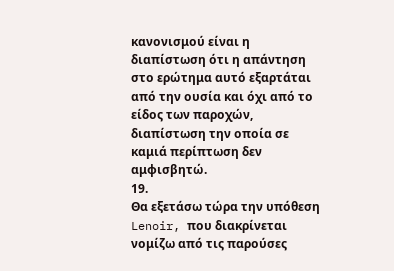κανονισμού είναι η διαπίστωση ότι η απάντηση στο ερώτημα αυτό εξαρτάται από την ουσία και όχι από το είδος των παροχών, διαπίστωση την οποία σε καμιά περίπτωση δεν αμφισβητώ.
19.
Θα εξετάσω τώρα την υπόθεση Lenoir, που διακρίνεται νομίζω από τις παρούσες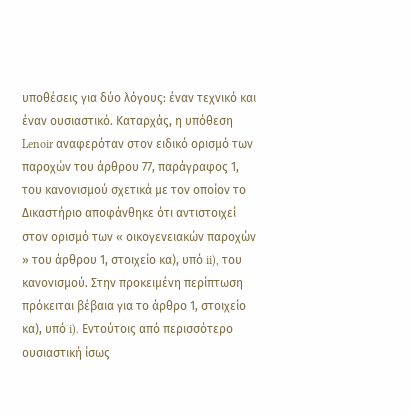υποθέσεις για δύο λόγους: έναν τεχνικό και έναν ουσιαστικό. Καταρχάς, η υπόθεση Lenoir αναφερόταν στον ειδικό ορισμό των παροχών του άρθρου 77, παράγραφος 1, του κανονισμού σχετικά με τον οποίον το Δικαστήριο αποφάνθηκε ότι αντιστοιχεί στον ορισμό των « οικογενειακών παροχών » του άρθρου 1, στοιχείο κα), υπό ii), του κανονισμού. Στην προκειμένη περίπτωση πρόκειται βέβαια για το άρθρο 1, στοιχείο κα), υπό i). Εντούτοις από περισσότερο ουσιαστική ίσως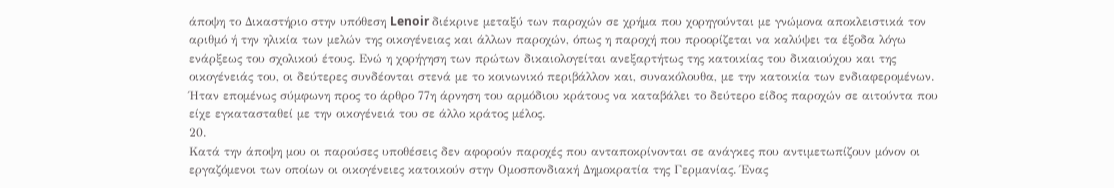άποψη το Δικαστήριο στην υπόθεση Lenoir διέκρινε μεταξύ των παροχών σε χρήμα που χορηγούνται με γνώμονα αποκλειστικά τον αριθμό ή την ηλικία των μελών της οικογένειας και άλλων παροχών, όπως η παροχή που προορίζεται να καλύψει τα έξοδα λόγω ενάρξεως του σχολικού έτους. Ενώ η χορήγηση των πρώτων δικαιολογείται ανεξαρτήτως της κατοικίας του δικαιούχου και της οικογένειάς του, οι δεύτερες συνδέονται στενά με το κοινωνικό περιβάλλον και, συνακόλουθα, με την κατοικία των ενδιαφερομένων. Ήταν επομένως σύμφωνη προς το άρθρο 77η άρνηση του αρμόδιου κράτους να καταβάλει το δεύτερο είδος παροχών σε αιτούντα που είχε εγκατασταθεί με την οικογένειά του σε άλλο κράτος μέλος.
20.
Κατά την άποψη μου οι παρούσες υποθέσεις δεν αφορούν παροχές που ανταποκρίνονται σε ανάγκες που αντιμετωπίζουν μόνον οι εργαζόμενοι των οποίων οι οικογένειες κατοικούν στην Ομοσπονδιακή Δημοκρατία της Γερμανίας. Ένας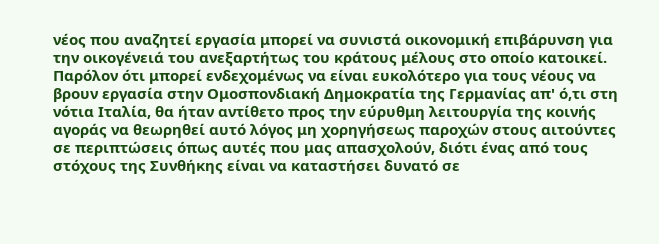νέος που αναζητεί εργασία μπορεί να συνιστά οικονομική επιβάρυνση για την οικογένειά του ανεξαρτήτως του κράτους μέλους στο οποίο κατοικεί. Παρόλον ότι μπορεί ενδεχομένως να είναι ευκολότερο για τους νέους να βρουν εργασία στην Ομοσπονδιακή Δημοκρατία της Γερμανίας απ' ό,τι στη νότια Ιταλία, θα ήταν αντίθετο προς την εύρυθμη λειτουργία της κοινής αγοράς να θεωρηθεί αυτό λόγος μη χορηγήσεως παροχών στους αιτούντες σε περιπτώσεις όπως αυτές που μας απασχολούν, διότι ένας από τους στόχους της Συνθήκης είναι να καταστήσει δυνατό σε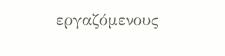εργαζόμενους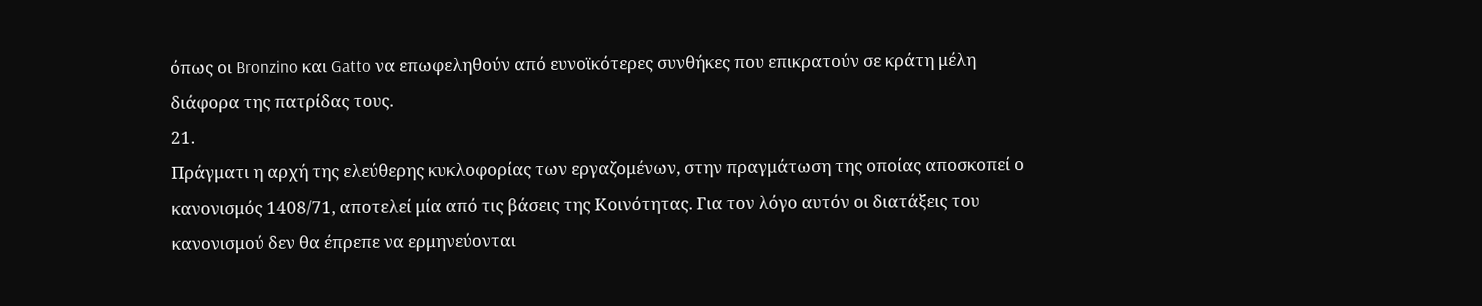όπως οι Bronzino και Gatto να επωφεληθούν από ευνοϊκότερες συνθήκες που επικρατούν σε κράτη μέλη διάφορα της πατρίδας τους.
21.
Πράγματι η αρχή της ελεύθερης κυκλοφορίας των εργαζομένων, στην πραγμάτωση της οποίας αποσκοπεί ο κανονισμός 1408/71, αποτελεί μία από τις βάσεις της Κοινότητας. Για τον λόγο αυτόν οι διατάξεις του κανονισμού δεν θα έπρεπε να ερμηνεύονται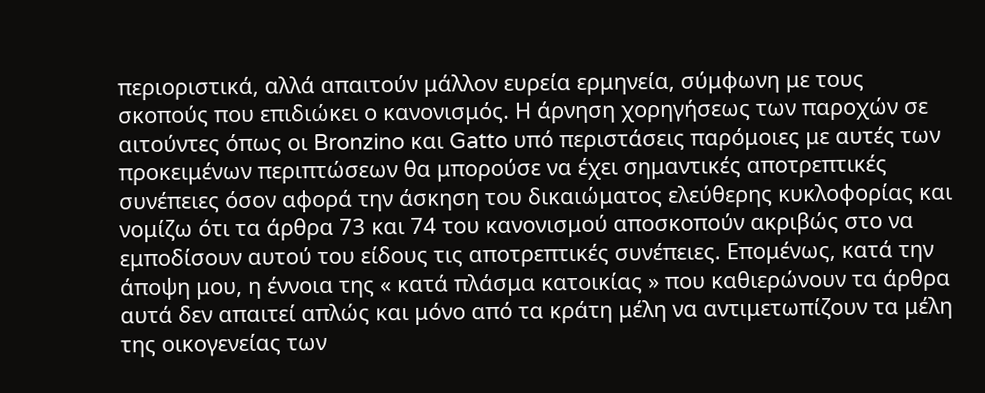περιοριστικά, αλλά απαιτούν μάλλον ευρεία ερμηνεία, σύμφωνη με τους σκοπούς που επιδιώκει ο κανονισμός. Η άρνηση χορηγήσεως των παροχών σε αιτούντες όπως οι Bronzino και Gatto υπό περιστάσεις παρόμοιες με αυτές των προκειμένων περιπτώσεων θα μπορούσε να έχει σημαντικές αποτρεπτικές συνέπειες όσον αφορά την άσκηση του δικαιώματος ελεύθερης κυκλοφορίας και νομίζω ότι τα άρθρα 73 και 74 του κανονισμού αποσκοπούν ακριβώς στο να εμποδίσουν αυτού του είδους τις αποτρεπτικές συνέπειες. Επομένως, κατά την άποψη μου, η έννοια της « κατά πλάσμα κατοικίας » που καθιερώνουν τα άρθρα αυτά δεν απαιτεί απλώς και μόνο από τα κράτη μέλη να αντιμετωπίζουν τα μέλη της οικογενείας των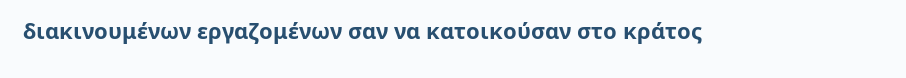διακινουμένων εργαζομένων σαν να κατοικούσαν στο κράτος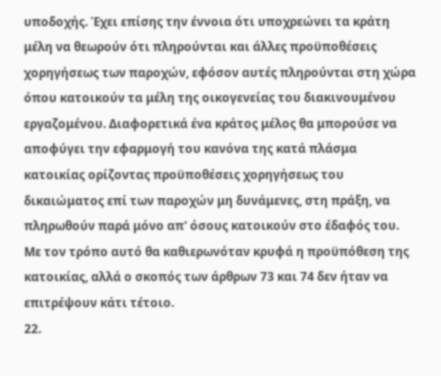υποδοχής. Έχει επίσης την έννοια ότι υποχρεώνει τα κράτη μέλη να θεωρούν ότι πληρούνται και άλλες προϋποθέσεις χορηγήσεως των παροχών, εφόσον αυτές πληρούνται στη χώρα όπου κατοικούν τα μέλη της οικογενείας του διακινουμένου εργαζομένου. Διαφορετικά ένα κράτος μέλος θα μπορούσε να αποφύγει την εφαρμογή του κανόνα της κατά πλάσμα κατοικίας ορίζοντας προϋποθέσεις χορηγήσεως του δικαιώματος επί των παροχών μη δυνάμενες, στη πράξη, να πληρωθούν παρά μόνο απ' όσους κατοικούν στο έδαφός του. Με τον τρόπο αυτό θα καθιερωνόταν κρυφά η προϋπόθεση της κατοικίας, αλλά ο σκοπός των άρθρων 73 και 74 δεν ήταν να επιτρέψουν κάτι τέτοιο.
22.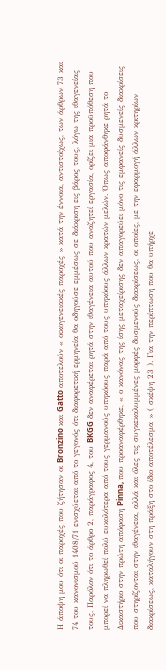Η άποψη μου ότι οι παροχές που ζήτησαν οι Bronzino και Gatto αποτελούν « οικογενειακές παροχές » κατά την έννοια, αντιστοίχως, των άρθρων 73 και 74 του κανονισμού 1408/71 ενισχύεται από το γεγονός ότι διαφορετική ερμηνεία θα οδηγούσε εμμέσως σε διάκριση εις βάρος τους, λόγω της ιθαγενείας τους. Παρόλον ότι το άρθρο 2, παράγραφος 4, του BKGG δεν αναφέρεται ρητά στην ιθαγένεια αυτού που αναζητεί εργασία, ορίζει μια προϋπόθεση που μπορεί να πληρωθεί πολύ ευκολότερα από τους γερμανούς υπηκόους παρά από τους υπηκόους άλλων κρατών μελών. Όπως αποφάνθηκε ρητά το Δικαστήριο στην πρώτη απόφαση Pinna, που προαναφέρθηκε, « ο κανόνας της ίσης μεταχείρισης δεν απαγορεύει μόνο τις εμφανείς δυσμενείς διακρίσεις που στηρίζονται στην ιθαγένεια, αλλά και όλες τις συγκεκαλυμμένες μορφές δυσμενούς διακρίσεως, οι οποίες, με την εφαρμογή άλλων κριτηρίων διακρίσεως, καταλήγουν στη πράξη στο ίδιο αποτέλεσμα » ( σκέψη 23 ). Για την περίπτωση που θα υπήρχε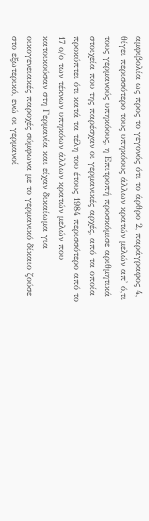αμφιβολία ως προς το γεγονός ότι το άρθρο 2, παράγραφος 4, θίγει περισσότερο τους υπηκόους άλλων κρατών μελών απ' ό,τι τους γερμανούς υπηκόους, η Επιτροπή προσκόμισε αριθμητικά στοιχεία που της παρέσχαν οι γερμανικές αρχές, από τα οποία προκύπτει ότι κατά τα τέλη του έτους 1984 περισσότερο από το 17 ο/ο των τέκνων υπηκόων άλλων κρατών μελών που κατοικούσαν στη Γερμανία και είχαν δικαίωμα για οικογενειακές παροχές σύμφωνα με το γερμανικό δίκαιο ζούσε στο εξωτερικό, ενώ οι γερμανοί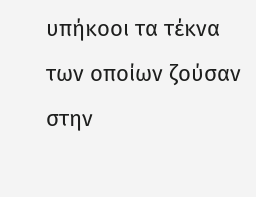υπήκοοι τα τέκνα των οποίων ζούσαν στην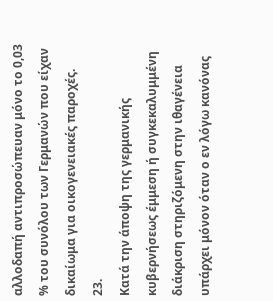αλλοδαπή αντιπροσώπευαν μόνο το 0,03 % του συνόλου των Γερμανών που είχαν δικαίωμα για οικογενειακές παροχές.
23.
Κατά την άποψη της γερμανικής κυβερνήσεως έμμεση ή συγκεκαλυμμένη διάκριση στηριζόμενη στην ιθαγένεια υπάρχει μόνον όταν ο εν λόγω κανόνας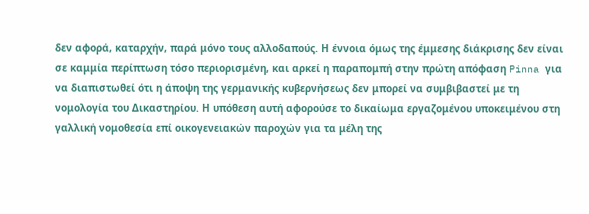δεν αφορά, καταρχήν, παρά μόνο τους αλλοδαπούς. Η έννοια όμως της έμμεσης διάκρισης δεν είναι σε καμμία περίπτωση τόσο περιορισμένη, και αρκεί η παραπομπή στην πρώτη απόφαση Pinna για να διαπιστωθεί ότι η άποψη της γερμανικής κυβερνήσεως δεν μπορεί να συμβιβαστεί με τη νομολογία του Δικαστηρίου. Η υπόθεση αυτή αφορούσε το δικαίωμα εργαζομένου υποκειμένου στη γαλλική νομοθεσία επί οικογενειακών παροχών για τα μέλη της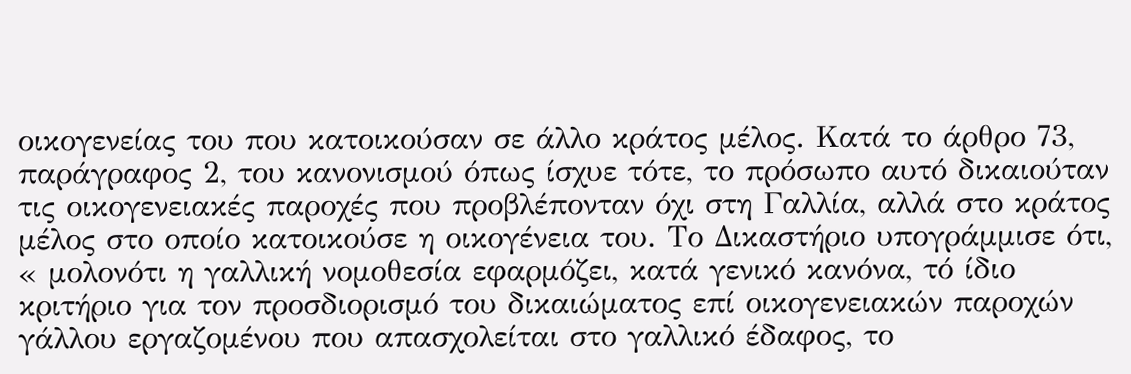οικογενείας του που κατοικούσαν σε άλλο κράτος μέλος. Κατά το άρθρο 73, παράγραφος 2, του κανονισμού όπως ίσχυε τότε, το πρόσωπο αυτό δικαιούταν τις οικογενειακές παροχές που προβλέπονταν όχι στη Γαλλία, αλλά στο κράτος μέλος στο οποίο κατοικούσε η οικογένεια του. Το Δικαστήριο υπογράμμισε ότι, « μολονότι η γαλλική νομοθεσία εφαρμόζει, κατά γενικό κανόνα, τό ίδιο κριτήριο για τον προσδιορισμό του δικαιώματος επί οικογενειακών παροχών γάλλου εργαζομένου που απασχολείται στο γαλλικό έδαφος, το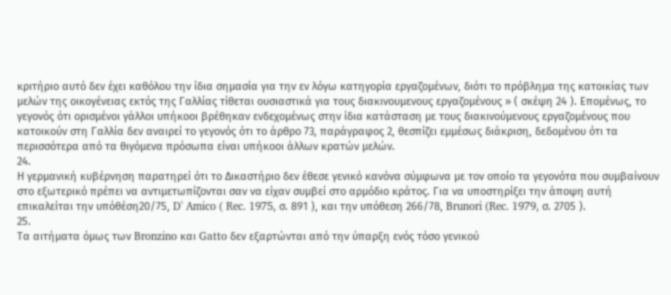κριτήριο αυτό δεν έχει καθόλου την ίδια σημασία για την εν λόγω κατηγορία εργαζομένων, διότι το πρόβλημα της κατοικίας των μελών της οικογένειας εκτός της Γαλλίας τίθεται ουσιαστικά για τους διακινουμενους εργαζομένους » ( σκέψη 24 ). Επομένως, το γεγονός ότι ορισμένοι γάλλοι υπήκοοι βρέθηκαν ενδεχομένως στην ίδια κατάσταση με τους διακινούμενους εργαζομένους που κατοικούν στη Γαλλία δεν αναιρεί το γεγονός ότι το άρθρο 73, παράγραφος 2, θεσπίζει εμμέσως διάκριση, δεδομένου ότι τα περισσότερα από τα θιγόμενα πρόσωπα είναι υπήκοοι άλλων κρατών μελών.
24.
Η γερμανική κυβέρνηση παρατηρεί ότι το Δικαστήριο δεν έθεσε γενικό κανόνα σύμφωνα με τον οποίο τα γεγονότα που συμβαίνουν στο εξωτερικό πρέπει να αντιμετωπίζονται σαν να είχαν συμβεί στο αρμόδιο κράτος. Για να υποστηρίξει την άποψη αυτή επικαλείται την υπόθέση20/75, D' Amico ( Rec. 1975, σ. 891 ), και την υπόθεση 266/78, Brunori (Rec. 1979, σ. 2705 ).
25.
Τα αιτήματα όμως των Bronzino και Gatto δεν εξαρτώνται από την ύπαρξη ενός τόσο γενικού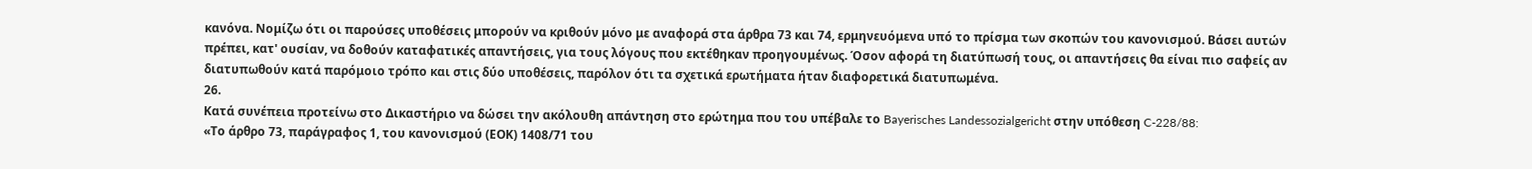κανόνα. Νομίζω ότι οι παρούσες υποθέσεις μπορούν να κριθούν μόνο με αναφορά στα άρθρα 73 και 74, ερμηνευόμενα υπό το πρίσμα των σκοπών του κανονισμού. Βάσει αυτών πρέπει, κατ' ουσίαν, να δοθούν καταφατικές απαντήσεις, για τους λόγους που εκτέθηκαν προηγουμένως. Όσον αφορά τη διατύπωσή τους, οι απαντήσεις θα είναι πιο σαφείς αν διατυπωθούν κατά παρόμοιο τρόπο και στις δύο υποθέσεις, παρόλον ότι τα σχετικά ερωτήματα ήταν διαφορετικά διατυπωμένα.
26.
Κατά συνέπεια προτείνω στο Δικαστήριο να δώσει την ακόλουθη απάντηση στο ερώτημα που του υπέβαλε το Bayerisches Landessozialgericht στην υπόθεση C-228/88:
«Το άρθρο 73, παράγραφος 1, του κανονισμού (ΕΟΚ) 1408/71 του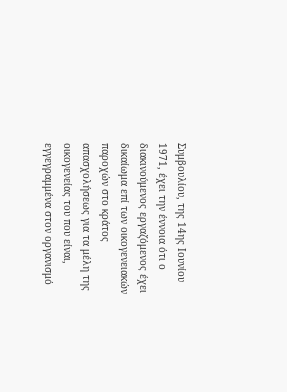Συμβουλίου, της 14ης Ιουνίου 1971, έχει την έννοια ότι ο διακινούμενος εργαζόμενος έχει δικαίωμα επί των οικογενειακών παροχών στο κράτος απασχολήσεως για τα μέλη της οικογενείας του που είναι, εγγεγραμμένα στον οργανισμό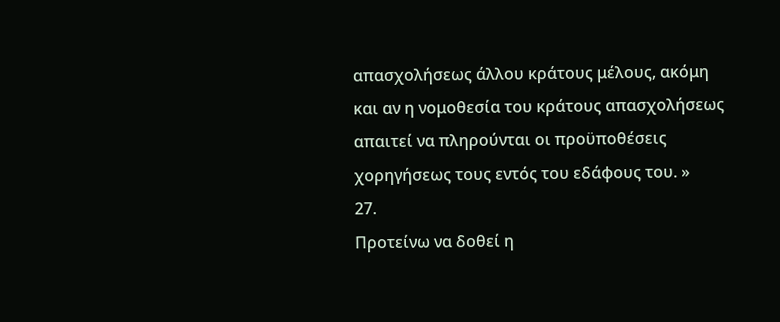απασχολήσεως άλλου κράτους μέλους, ακόμη και αν η νομοθεσία του κράτους απασχολήσεως απαιτεί να πληρούνται οι προϋποθέσεις χορηγήσεως τους εντός του εδάφους του. »
27.
Προτείνω να δοθεί η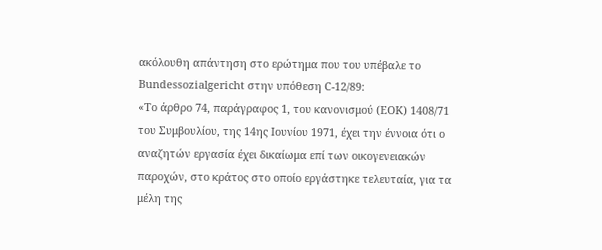ακόλουθη απάντηση στο ερώτημα που του υπέβαλε το Bundessozialgericht στην υπόθεση C-12/89:
«Το άρθρο 74, παράγραφος 1, του κανονισμού (ΕΟΚ) 1408/71 του Συμβουλίου, της 14ης Ιουνίου 1971, έχει την έννοια ότι ο αναζητών εργασία έχει δικαίωμα επί των οικογενειακών παροχών, στο κράτος στο οποίο εργάστηκε τελευταία, για τα μέλη της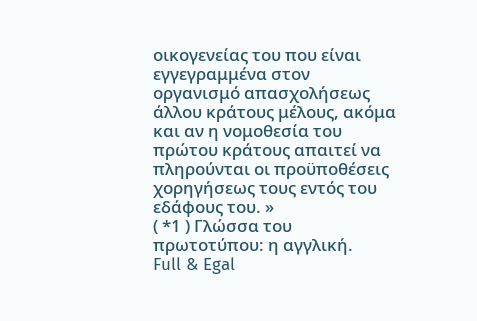οικογενείας του που είναι εγγεγραμμένα στον οργανισμό απασχολήσεως άλλου κράτους μέλους, ακόμα και αν η νομοθεσία του πρώτου κράτους απαιτεί να πληρούνται οι προϋποθέσεις χορηγήσεως τους εντός του εδάφους του. »
( *1 ) Γλώσσα του πρωτοτύπου: η αγγλική.
Full & Egal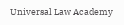Universal Law Academy